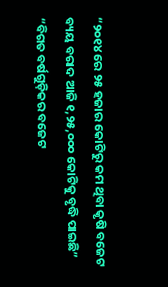“୨୦୧୪ ରେ ୨୫ ହଜାର କୋଟିରୁ କମ ଥିବା କୃଷି ବଜେଟ ବ୍ୟୟ ବରାଦ ଆଜି ୧,୨୫,୦୦୦ କୋଟିକୁ ବୃଦ୍ଧି ପାଇଛି”
“ବିଗତ ବର୍ଷଗୁଡ଼ିକର ବଜେଟ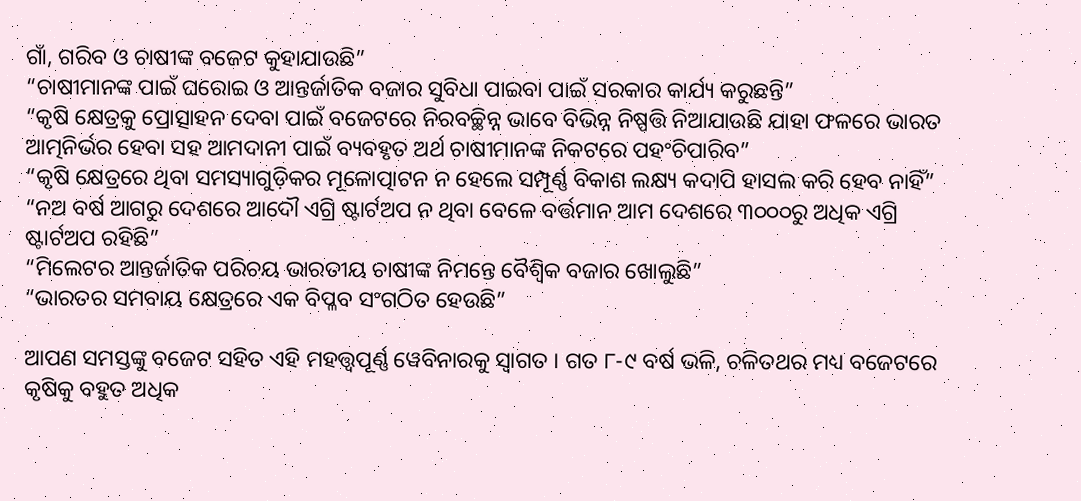ଗାଁ, ଗରିବ ଓ ଚାଷୀଙ୍କ ବଜେଟ କୁହାଯାଉଛି”
“ଚାଷୀମାନଙ୍କ ପାଇଁ ଘରୋଇ ଓ ଆନ୍ତର୍ଜାତିକ ବଜାର ସୁବିଧା ପାଇବା ପାଇଁ ସରକାର କାର୍ଯ୍ୟ କରୁଛନ୍ତି”
“କୃଷି କ୍ଷେତ୍ରକୁ ପ୍ରୋତ୍ସାହନ ଦେବା ପାଇଁ ବଜେଟରେ ନିରବଚ୍ଛିନ୍ନ ଭାବେ ବିଭିନ୍ନ ନିଷ୍ପତ୍ତି ନିଆଯାଉଛି ଯାହା ଫଳରେ ଭାରତ ଆତ୍ମନିର୍ଭର ହେବା ସହ ଆମଦାନୀ ପାଇଁ ବ୍ୟବହୃତ ଅର୍ଥ ଚାଷୀମାନଙ୍କ ନିକଟରେ ପହଂଚିପାରିବ”
“କୃଷି କ୍ଷେତ୍ରରେ ଥିବା ସମସ୍ୟାଗୁଡ଼ିକର ମୂଳୋତ୍ପାଟନ ନ ହେଲେ ସମ୍ପୂର୍ଣ୍ଣ ବିକାଶ ଲକ୍ଷ୍ୟ କଦାପି ହାସଲ କରି ହେବ ନାହିଁ”
“ନଅ ବର୍ଷ ଆଗରୁ ଦେଶରେ ଆଦୌ ଏଗ୍ରି ଷ୍ଟାର୍ଟଅପ ନ ଥିବା ବେଳେ ବର୍ତ୍ତମାନ ଆମ ଦେଶରେ ୩୦୦୦ରୁ ଅଧିକ ଏଗ୍ରି ଷ୍ଟାର୍ଟଅପ ରହିଛି”
“ମିଲେଟର ଆନ୍ତର୍ଜାତିକ ପରିଚୟ ଭାରତୀୟ ଚାଷୀଙ୍କ ନିମନ୍ତେ ବୈଶ୍ୱିକ ବଜାର ଖୋଲୁଛି”
“ଭାରତର ସମବାୟ କ୍ଷେତ୍ରରେ ଏକ ବିପ୍ଳବ ସଂଗଠିତ ହେଉଛି”

ଆପଣ ସମସ୍ତଙ୍କୁ ବଜେଟ ସହିତ ଏହି ମହତ୍ତ୍ୱପୂର୍ଣ୍ଣ ୱେବିନାରକୁ ସ୍ୱାଗତ । ଗତ ୮-୯ ବର୍ଷ ଭଳି, ଚଳିତଥର ମଧ୍ୟ ବଜେଟରେ କୃଷିକୁ ବହୁତ ଅଧିକ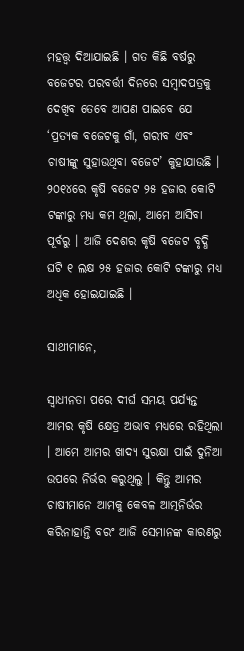ମହତ୍ତ୍ୱ ଦିଆଯାଇଛି । ଗତ କିଛି ବର୍ଷରୁ ବଜେଟର ପରବର୍ତ୍ତୀ ଦିନରେ ସମ୍ବାଦପତ୍ରକୁ ଦେଖିବ ତେବେ ଆପଣ ପାଇବେ ଯେ ‘ପ୍ରତ୍ୟକ ବଜେଟକୁ ଗାଁ, ଗରୀବ ଏବଂ ଚାଷୀଙ୍କୁ ସୁହାଉଥିବା ବଜେଟ’ କୁହାଯାଉଛି । ୨୦୧୪ରେ କୃଷି ବଜେଟ ୨୫ ହଜାର କୋଟି ଟଙ୍କାରୁ ମଧ୍ୟ କମ ଥିଲା, ଆମେ ଆସିବା ପୂର୍ବରୁ । ଆଜି ଦେଶର କୃଷି ବଜେଟ ବୃଦ୍ଧି ଘଟି ୧ ଲକ୍ଷ ୨୫ ହଜାର କୋଟି ଟଙ୍କାରୁ ମଧ୍ୟ ଅଧିକ ହୋଇଯାଇଛି ।

ସାଥୀମାନେ,

ସ୍ୱାଧୀନତା ପରେ ଦୀର୍ଘ ସମୟ ପର୍ଯ୍ୟନ୍ତ ଆମର କୃଷି କ୍ଷେତ୍ର ଅଭାବ ମଧ୍ୟରେ ରହିଥିଲା । ଆମେ ଆମର ଖାଦ୍ୟ ସୁରକ୍ଷା ପାଇଁ ଦୁନିଆ ଉପରେ ନିର୍ଭର କରୁଥିଲୁ । କିନ୍ତୁ ଆମର ଚାଷୀମାନେ ଆମକୁ କେବଳ ଆତ୍ମନିର୍ଭର କରିନାହାନ୍ତି ବରଂ ଆଜି ସେମାନଙ୍କ କାରଣରୁ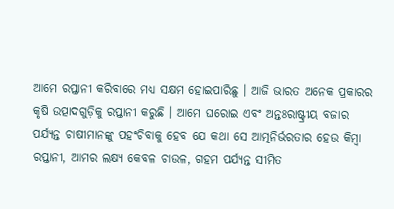ଆମେ ରପ୍ତାନୀ କରିବାରେ ମଧ୍ୟ ସକ୍ଷମ ହୋଇପାରିଛୁ । ଆଜି ଭାରତ ଅନେକ ପ୍ରକାରର କୃଷି ଉତ୍ପାଦଗୁଡ଼ିକୁ ରପ୍ତାନୀ କରୁଛି । ଆମେ ଘରୋଇ ଏବଂ ଅନ୍ତଃରାଷ୍ଟ୍ରୀୟ ବଜାର ପର୍ଯ୍ୟନ୍ତ ଚାଷୀମାନଙ୍କୁ ପହଂଚିବାକୁ ହେବ ଯେ କଥା ସେ ଆତ୍ମନିର୍ଭରତାର ହେଉ କିମ୍ବା ରପ୍ତାନୀ, ଆମର ଲକ୍ଷ୍ୟ କେବଳ ଚାଉଳ, ଗହମ ପର୍ଯ୍ୟନ୍ତ ସୀମିତ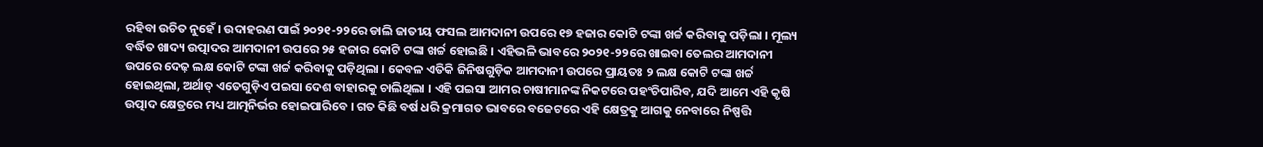ରହିବା ଉଚିତ ନୁହେଁ । ଉଦାହରଣ ପାଇଁ ୨୦୨୧-୨୨ରେ ଡାଲି ଜାତୀୟ ଫସଲ ଆମଦାନୀ ଉପରେ ୧୭ ହଜାର କୋଟି ଟଙ୍କା ଖର୍ଚ୍ଚ କରିବାକୁ ପଡ଼ିଲା । ମୂଲ୍ୟ ବର୍ଦ୍ଧିତ ଖାଦ୍ୟ ଉତ୍ପାଦର ଆମଦାନୀ ଉପରେ ୨୫ ହଜାର କୋଟି ଟଙ୍କା ଖର୍ଚ୍ଚ ହୋଇଛି । ଏହିଭଳି ଭାବରେ ୨୦୨୧-୨୨ରେ ଖାଇବା ତେଲର ଆମଦାନୀ ଉପରେ ଦେଢ଼ ଲକ୍ଷ କୋଟି ଟଙ୍କା ଖର୍ଚ୍ଚ କରିବାକୁ ପଡ଼ିଥିଲା । କେବଳ ଏତିକି ଜିନିଷଗୁଡ଼ିକ ଆମଦାନୀ ଉପରେ ପ୍ରାୟତଃ ୨ ଲକ୍ଷ କୋଟି ଟଙ୍କା ଖର୍ଚ୍ଚ ହୋଇଥିଲା, ଅର୍ଥାତ୍ ଏତେଗୁଡ଼ିଏ ପଇସା ଦେଶ ବାହାରକୁ ଚାଲିଥିଲା । ଏହି ପଇସା ଆମର ଚାଷୀମାନଙ୍କ ନିକଟରେ ପହଂଚିପାରିବ, ଯଦି ଆମେ ଏହି କୃଷି ଉତ୍ପାଦ କ୍ଷେତ୍ରରେ ମଧ୍ୟ ଆତ୍ମନିର୍ଭର ହୋଇପାରିବେ । ଗତ କିଛି ବର୍ଷ ଧରି କ୍ରମାଗତ ଭାବରେ ବଜେଟରେ ଏହି କ୍ଷେତ୍ରକୁ ଆଗକୁ ନେବାରେ ନିଷ୍ପତ୍ତି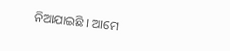ନିଆଯାଇଛି । ଆମେ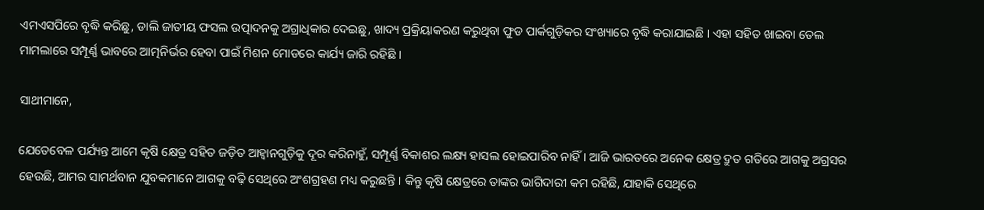ଏମଏସପିରେ ବୃଦ୍ଧି କରିଛୁ, ଡାଲି ଜାତୀୟ ଫସଲ ଉତ୍ପାଦନକୁ ଅଗ୍ରାଧିକାର ଦେଇଛୁ, ଖାଦ୍ୟ ପ୍ରକ୍ରିୟାକରଣ କରୁଥିବା ଫୁଡ ପାର୍କଗୁଡ଼ିକର ସଂଖ୍ୟାରେ ବୃଦ୍ଧି କରାଯାଇଛି । ଏହା ସହିତ ଖାଇବା ତେଲ ମାମଲାରେ ସମ୍ପୂର୍ଣ୍ଣ ଭାବରେ ଆତ୍ମନିର୍ଭର ହେବା ପାଇଁ ମିଶନ ମୋଡରେ କାର୍ଯ୍ୟ ଜାରି ରହିଛି ।

ସାଥୀମାନେ,

ଯେତେବେଳ ପର୍ଯ୍ୟନ୍ତ ଆମେ କୃଷି କ୍ଷେତ୍ର ସହିତ ଜଡ଼ିତ ଆହ୍ୱାନଗୁଡ଼ିକୁ ଦୂର କରିନାହୁଁ, ସମ୍ପୂର୍ଣ୍ଣ ବିକାଶର ଲକ୍ଷ୍ୟ ହାସଲ ହୋଇପାରିବ ନାହିଁ । ଆଜି ଭାରତରେ ଅନେକ କ୍ଷେତ୍ର ଦ୍ରୁତ ଗତିରେ ଆଗକୁ ଅଗ୍ରସର ହେଉଛି, ଆମର ସାମର୍ଥବାନ ଯୁବକମାନେ ଆଗକୁ ବଢ଼ି ସେଥିରେ ଅଂଶଗ୍ରହଣ ମଧ୍ୟ କରୁଛନ୍ତି । କିନ୍ତୁ କୃଷି କ୍ଷେତ୍ରରେ ତାଙ୍କର ଭାଗିଦାରୀ କମ ରହିଛି, ଯାହାକି ସେଥିରେ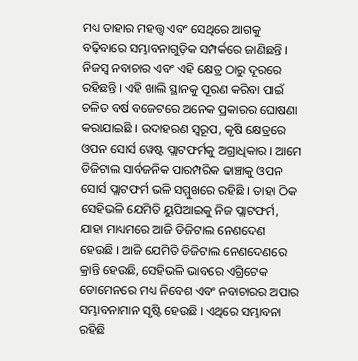ମଧ୍ୟ ତାହାର ମହତ୍ତ୍ୱ ଏବଂ ସେଥିରେ ଆଗକୁ ବଢ଼ିବାରେ ସମ୍ଭାବନାଗୁଡ଼ିକ ସମ୍ପର୍କରେ ଜାଣିଛନ୍ତି । ନିଜସ୍ୱ ନବାଚାର ଏବଂ ଏହି କ୍ଷେତ୍ର ଠାରୁ ଦୂରରେ ରହିଛନ୍ତି । ଏହି ଖାଲି ସ୍ଥାନକୁ ପୂରଣ କରିବା ପାଇଁ ଚଳିତ ବର୍ଷ ବଜେଟରେ ଅନେକ ପ୍ରକାରର ଘୋଷଣା କରାଯାଇଛି । ଉଦାହରଣ ସ୍ୱରୂପ, କୃଷି କ୍ଷେତ୍ରରେ ଓପନ ସୋର୍ସ ୱେଷ୍ଟ ପ୍ଲାଟଫର୍ମକୁ ଅଗ୍ରାଧିକାର । ଆମେ ଡିଜିଟାଲ ସାର୍ବଜନିକ ପାରମ୍ପରିକ ଢାଞ୍ଚାକୁ ଓପନ ସୋର୍ସ ପ୍ଲାଟଫର୍ମ ଭଳି ସମ୍ମୁଖରେ ରହିଛି । ତାହା ଠିକ ସେହିଭଳି ଯେମିତି ୟୁପିଆଇକୁ ନିଜ ପ୍ଲାଟଫର୍ମ, ଯାହା ମାଧ୍ୟମରେ ଆଜି ଡିଜିଟାଲ ନେଣଦେଣ ହେଉଛି । ଆଜି ଯେମିତି ଡିଜିଟାଲ ନେଣଦେଣରେ କ୍ରାନ୍ତି ହେଉଛି, ସେହିଭଳି ଭାବରେ ଏଗ୍ରିଟେକ ଡୋମେନରେ ମଧ୍ୟ ନିବେଶ ଏବଂ ନବାଚାରର ଅପାର ସମ୍ଭାବନାମାନ ସୃଷ୍ଟି ହେଉଛି । ଏଥିରେ ସମ୍ଭାବନା ରହିଛି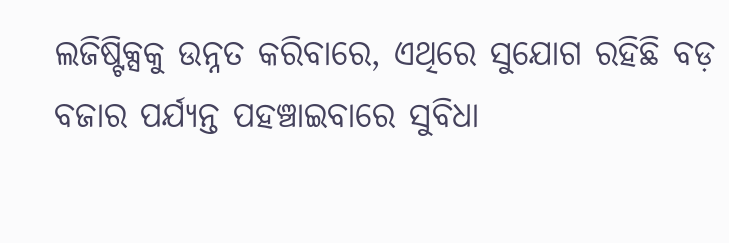ଲଜିଷ୍ଟିକ୍ସକୁ ଉନ୍ନତ କରିବାରେ, ଏଥିରେ ସୁଯୋଗ ରହିଛି ବଡ଼ ବଜାର ପର୍ଯ୍ୟନ୍ତ ପହଞ୍ଚାଇବାରେ ସୁବିଧା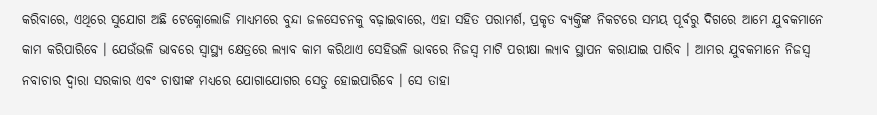କରିବାରେ, ଏଥିରେ ସୁଯୋଗ ଅଛି ଟେକ୍ନୋଲୋଜି ମାଧ୍ୟମରେ ବୁନ୍ଦା ଜଳସେଚନକୁ ବଢ଼ାଇବାରେ, ଏହା ସହିତ ପରାମର୍ଶ, ପ୍ରକୃତ ବ୍ୟକ୍ତିଙ୍କ ନିକଟରେ ସମୟ ପୂର୍ବରୁ ଦିଗରେ ଆମେ ଯୁବକମାନେ କାମ କରିପାରିବେ । ଯେଉଁଭଳି ଭାବରେ ସ୍ୱାସ୍ଥ୍ୟ କ୍ଷେତ୍ରରେ ଲ୍ୟାବ କାମ କରିଥାଏ ସେହିଭଳି ଭାବରେ ନିଜସ୍ୱ ମାଟି ପରୀକ୍ଷା ଲ୍ୟାବ ସ୍ଥାପନ କରାଯାଇ ପାରିବ । ଆମର ଯୁବକମାନେ ନିଜସ୍ୱ ନବାଚାର ଦ୍ୱାରା ସରକାର ଏବଂ ଚାଷୀଙ୍କ ମଧ୍ୟରେ ଯୋଗାଯୋଗର ସେତୁ ହୋଇପାରିବେ । ସେ ତାହା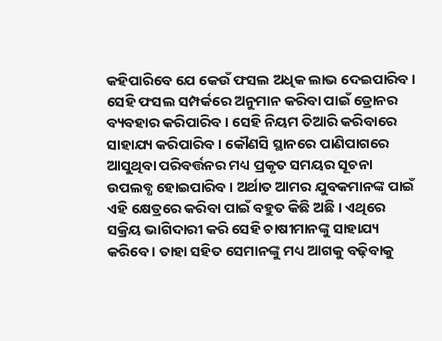କହିପାରିବେ ଯେ କେଉଁ ଫସଲ ଅଧିକ ଲାଭ ଦେଇପାରିବ । ସେହି ଫସଲ ସମ୍ପର୍କରେ ଅନୁମାନ କରିବା ପାଇଁ ଡ୍ରୋନର ବ୍ୟବହାର କରିପାରିବ । ସେହି ନିୟମ ତିଆରି କରିବାରେ ସାହାଯ୍ୟ କରିପାରିବ । କୌଣସି ସ୍ଥାନରେ ପାଣିପାଗରେ ଆସୁଥିବା ପରିବର୍ତ୍ତନର ମଧ୍ୟ ପ୍ରକୃତ ସମୟର ସୂଚନା ଉପଲବ୍ଧ ହୋଇପାରିବ । ଅର୍ଥାତ ଆମର ଯୁବକମାନଙ୍କ ପାଇଁ ଏହି କ୍ଷେତ୍ରରେ କରିବା ପାଇଁ ବହୁତ କିଛି ଅଛି । ଏଥିରେ ସକ୍ରିୟ ଭାଗିଦାରୀ କରି ସେହି ଚାଷୀମାନଙ୍କୁ ସାହାଯ୍ୟ କରିବେ । ତାହା ସହିତ ସେମାନଙ୍କୁ ମଧ୍ୟ ଆଗକୁ ବଢ଼ିବାକୁ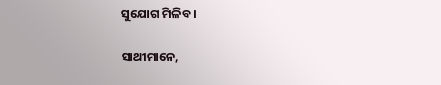ସୁଯୋଗ ମିଳିବ ।

ସାଥୀମାନେ,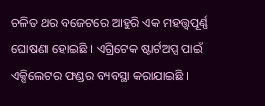ଚଳିତ ଥର ବଜେଟରେ ଆହୁରି ଏକ ମହତ୍ତ୍ୱପୂର୍ଣ୍ଣ ଘୋଷଣା ହୋଇଛି । ଏଗ୍ରିଟେକ ଷ୍ଟାର୍ଟଅପ୍ସ ପାଇଁ ଏକ୍ସିଲେଟର ଫଣ୍ଡର ବ୍ୟବସ୍ଥା କରାଯାଇଛି ।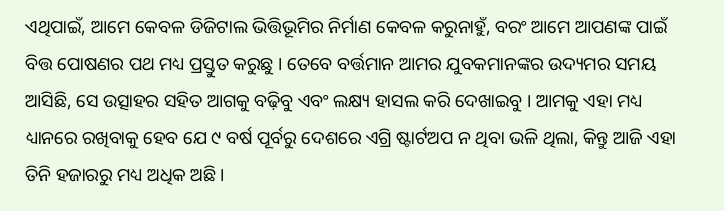ଏଥିପାଇଁ, ଆମେ କେବଳ ଡିଜିଟାଲ ଭିତ୍ତିଭୂମିର ନିର୍ମାଣ କେବଳ କରୁନାହୁଁ, ବରଂ ଆମେ ଆପଣଙ୍କ ପାଇଁ ବିତ୍ତ ପୋଷଣର ପଥ ମଧ୍ୟ ପ୍ରସ୍ତୁତ କରୁଛୁ । ତେବେ ବର୍ତ୍ତମାନ ଆମର ଯୁବକମାନଙ୍କର ଉଦ୍ୟମର ସମୟ ଆସିଛି, ସେ ଉତ୍ସାହର ସହିତ ଆଗକୁ ବଢ଼ିବୁ ଏବଂ ଲକ୍ଷ୍ୟ ହାସଲ କରି ଦେଖାଇବୁ । ଆମକୁ ଏହା ମଧ୍ୟ ଧ୍ୟାନରେ ରଖିବାକୁ ହେବ ଯେ ୯ ବର୍ଷ ପୂର୍ବରୁ ଦେଶରେ ଏଗ୍ରି ଷ୍ଟାର୍ଟଅପ ନ ଥିବା ଭଳି ଥିଲା, କିନ୍ତୁ ଆଜି ଏହା ତିନି ହଜାରରୁ ମଧ୍ୟ ଅଧିକ ଅଛି ।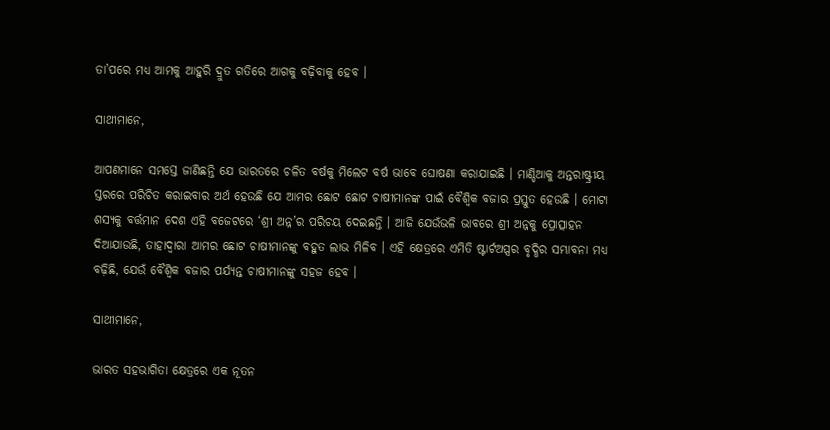ତା’ପରେ ମଧ୍ୟ ଆମକୁ ଆହୁରି ଦ୍ରୁତ ଗତିରେ ଆଗକୁ ବଢ଼ିବାକୁ ହେବ ।

ସାଥୀମାନେ,

ଆପଣମାନେ ସମସ୍ତେ ଜାଣିଛନ୍ତି ଯେ ଭାରତରେ ଚଳିତ ବର୍ଷକୁ ମିଲେଟ ବର୍ଷ ଭାବେ ଘୋଷଣା କରାଯାଇଛି । ମାଣ୍ଡିଆକୁ ଅନ୍ତରାଷ୍ଟ୍ରୀୟ ସ୍ତରରେ ପରିଚିତ କରାଇବାର ଅର୍ଥ ହେଉଛି ଯେ ଆମର ଛୋଟ ଛୋଟ ଚାଷୀମାନଙ୍କ ପାଇଁ ବୈଶ୍ୱିକ ବଜାର ପ୍ରସ୍ତୁତ ହେଉଛି । ମୋଟା ଶସ୍ୟକୁ ବର୍ତ୍ତମାନ ଦେଶ ଏହି ବଜେଟରେ ‘ଶ୍ରୀ ଅନ୍ନ’ର ପରିଚୟ ଦେଇଛନ୍ତି । ଆଜି ଯେଉଁଭଳି ଭାବରେ ଶ୍ରୀ ଅନ୍ନକୁ ପ୍ରୋତ୍ସାହନ ଦିଆଯାଉଛି, ତାହାଦ୍ୱାରା ଆମର ଛୋଟ ଚାଷୀମାନଙ୍କୁ ବହୁତ ଲାଭ ମିଳିବ । ଏହି କ୍ଷେତ୍ରରେ ଏମିତି ଷ୍ଟାର୍ଟଅପ୍ସର ବୃଦ୍ଧିର ସମ୍ଭାବନା ମଧ୍ୟ ବଢ଼ିଛି, ଯେଉଁ ବୈଶ୍ୱିକ ବଜାର ପର୍ଯ୍ୟନ୍ତ ଚାଷୀମାନଙ୍କୁ ସହଜ ହେବ ।

ସାଥୀମାନେ,

ଭାରତ ସହଭାଗିତା କ୍ଷେତ୍ରରେ ଏକ ନୂତନ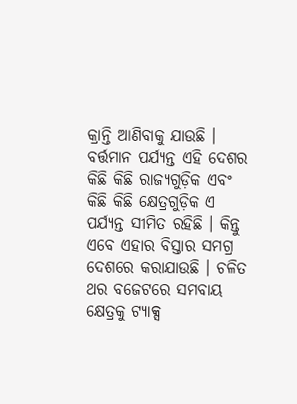କ୍ରାନ୍ତି ଆଣିବାକୁ ଯାଉଛି । ବର୍ତ୍ତମାନ ପର୍ଯ୍ୟନ୍ତ ଏହି ଦେଶର କିଛି କିଛି ରାଜ୍ୟଗୁଡ଼ିକ ଏବଂ କିଛି କିଛି କ୍ଷେତ୍ରଗୁଡ଼ିକ ଏ ପର୍ଯ୍ୟନ୍ତ ସୀମିତ ରହିଛି । କିନ୍ତୁ ଏବେ ଏହାର ବିସ୍ତାର ସମଗ୍ର ଦେଶରେ କରାଯାଉଛି । ଚଳିତ ଥର ବଜେଟରେ ସମବାୟ କ୍ଷେତ୍ରକୁ ଟ୍ୟାକ୍ସ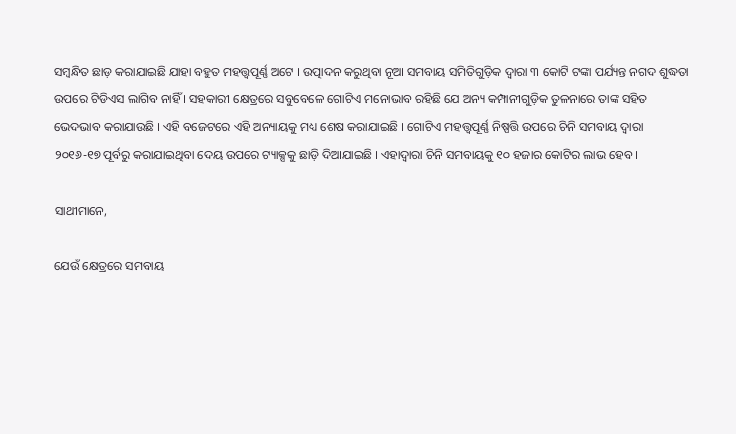ସମ୍ବନ୍ଧିତ ଛାଡ଼ କରାଯାଇଛି ଯାହା ବହୁତ ମହତ୍ତ୍ୱପୂର୍ଣ୍ଣ ଅଟେ । ଉତ୍ପାଦନ କରୁଥିବା ନୂଆ ସମବାୟ ସମିତିଗୁଡ଼ିକ ଦ୍ୱାରା ୩ କୋଟି ଟଙ୍କା ପର୍ଯ୍ୟନ୍ତ ନଗଦ ଶୁଦ୍ଧତା ଉପରେ ଟିଡିଏସ ଲାଗିବ ନାହିଁ । ସହକାରୀ କ୍ଷେତ୍ରରେ ସବୁବେଳେ ଗୋଟିଏ ମନୋଭାବ ରହିଛି ଯେ ଅନ୍ୟ କମ୍ପାନୀଗୁଡ଼ିକ ତୁଳନାରେ ତାଙ୍କ ସହିତ ଭେଦଭାବ କରାଯାଉଛି । ଏହି ବଜେଟରେ ଏହି ଅନ୍ୟାୟକୁ ମଧ୍ୟ ଶେଷ କରାଯାଇଛି । ଗୋଟିଏ ମହତ୍ତ୍ୱପୂର୍ଣ୍ଣ ନିଷ୍ପତ୍ତି ଉପରେ ଚିନି ସମବାୟ ଦ୍ୱାରା ୨୦୧୬-୧୭ ପୂର୍ବରୁ କରାଯାଇଥିବା ଦେୟ ଉପରେ ଟ୍ୟାକ୍ସକୁ ଛାଡ଼ି ଦିଆଯାଇଛି । ଏହାଦ୍ୱାରା ଚିନି ସମବାୟକୁ ୧୦ ହଜାର କୋଟିର ଲାଭ ହେବ ।

ସାଥୀମାନେ,

ଯେଉଁ କ୍ଷେତ୍ରରେ ସମବାୟ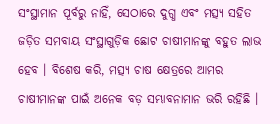ସଂସ୍ଥାମାନ ପୂର୍ବରୁ ନାହିଁ, ସେଠାରେ ଦୁଗ୍ଧ ଏବଂ ମତ୍ସ୍ୟ ସହିତ ଜଡ଼ିତ ସମବାୟ ସଂସ୍ଥାଗୁଡ଼ିକ ଛୋଟ ଚାଷୀମାନଙ୍କୁ ବହୁତ ଲାଭ ହେବ । ବିଶେଷ କରି, ମତ୍ସ୍ୟ ଚାଷ କ୍ଷେତ୍ରରେ ଆମର ଚାଷୀମାନଙ୍କ ପାଇଁ ଅନେକ ବଡ଼ ସମ୍ଭାବନାମାନ ଭରି ରହିଛି ।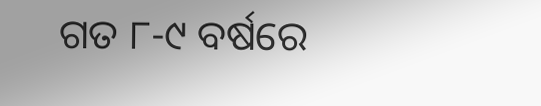ଗତ ୮-୯ ବର୍ଷରେ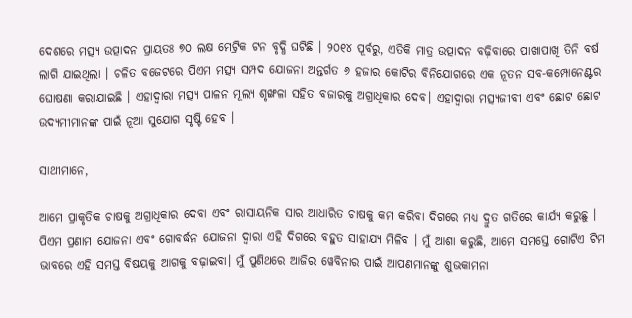ଦେଶରେ ମତ୍ସ୍ୟ ଉତ୍ପାଦନ ପ୍ରାୟତଃ ୭୦ ଲକ୍ଷ ମେଟ୍ରିକ ଟନ ବୃଦ୍ଧି ଘଟିଛି । ୨୦୧୪ ପୂର୍ବରୁ, ଏତିକି ମାତ୍ର ଉତ୍ପାଦନ ବଢ଼ିବାରେ ପାଖାପାଖି ତିନି ବର୍ଷ ଲାଗି ଯାଇଥିଲା । ଚଳିତ ବଜେଟରେ ପିଏମ ମତ୍ସ୍ୟ ସମ୍ପଦ ଯୋଜନା ଅନ୍ତର୍ଗତ ୬ ହଜାର କୋଟିର ବିନିଯୋଗରେ ଏକ ନୂତନ ସବ-କମ୍ପୋନେଣ୍ଟର ଘୋଷଣା କରାଯାଇଛି । ଏହାଦ୍ୱାରା ମତ୍ସ୍ୟ ପାଳନ ମୂଲ୍ୟ ଶୃଙ୍ଖଳା ସହିତ ବଜାରକୁ ଅଗ୍ରାଧିକାର ଦେବ। ଏହାଦ୍ୱାରା ମତ୍ସ୍ୟଜୀବୀ ଏବଂ ଛୋଟ ଛୋଟ ଉଦ୍ୟମୀମାନଙ୍କ ପାଇଁ ନୂଆ ସୁଯୋଗ ସୃଷ୍ଟି ହେବ ।

ସାଥୀମାନେ,

ଆମେ ପ୍ରାକୃତିକ ଚାଷକୁ ଅଗ୍ରାଧିକାର ଦେବା ଏବଂ ରାସାୟନିକ ସାର ଆଧାରିତ ଚାଷକୁ କମ କରିବା ଦିଗରେ ମଧ୍ୟ ଦ୍ରୁତ ଗତିରେ କାର୍ଯ୍ୟ କରୁଛୁ । ପିଏମ ପ୍ରଣାମ ଯୋଜନା ଏବଂ ଗୋବର୍ଦ୍ଧନ ଯୋଜନା ଦ୍ୱାରା ଏହି ଦିଗରେ ବହୁତ ସାହାଯ୍ୟ ମିଳିବ । ମୁଁ ଆଶା କରୁଛି, ଆମେ ସମସ୍ତେ ଗୋଟିଏ ଟିମ ଭାବରେ ଏହି ସମସ୍ତ ବିଷୟକୁ ଆଗକୁ ବଢ଼ାଇବା। ମୁଁ ପୁଣିଥରେ ଆଜିର ୱେବିନାର ପାଇଁ ଆପଣମାନଙ୍କୁ ଶୁଭକାମନା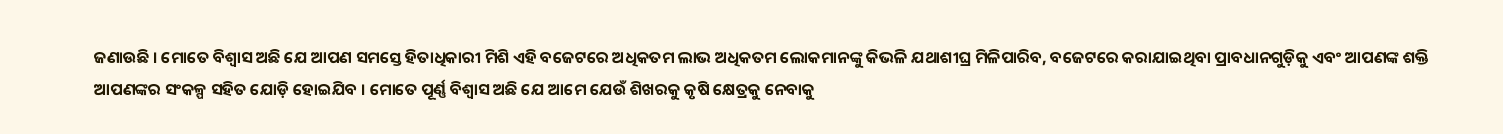ଜଣାଉଛି । ମୋତେ ବିଶ୍ୱାସ ଅଛି ଯେ ଆପଣ ସମସ୍ତେ ହିତାଧିକାରୀ ମିଶି ଏହି ବଜେଟରେ ଅଧିକତମ ଲାଭ ଅଧିକତମ ଲୋକମାନଙ୍କୁ କିଭଳି ଯଥାଶୀଘ୍ର ମିଳିପାରିବ, ବଜେଟରେ କରାଯାଇଥିବା ପ୍ରାବଧାନଗୁଡ଼ିକୁ ଏବଂ ଆପଣଙ୍କ ଶକ୍ତି ଆପଣଙ୍କର ସଂକଳ୍ପ ସହିତ ଯୋଡ଼ି ହୋଇଯିବ । ମୋତେ ପୂର୍ଣ୍ଣ ବିଶ୍ୱାସ ଅଛି ଯେ ଆମେ ଯେଉଁ ଶିଖରକୁ କୃଷି କ୍ଷେତ୍ରକୁ ନେବାକୁ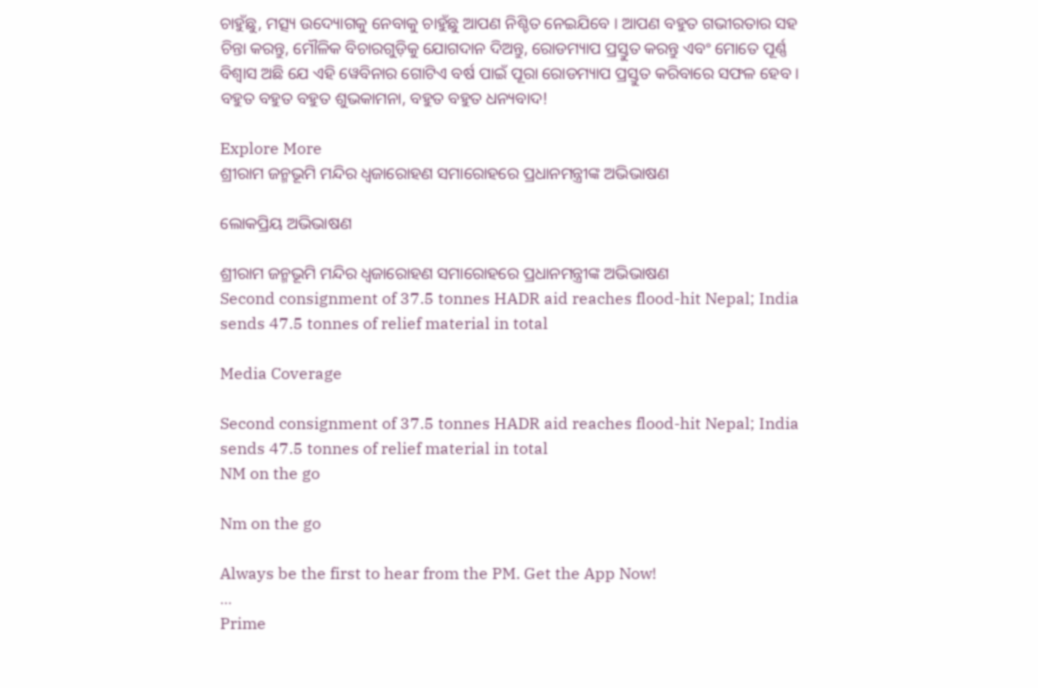ଚାହୁଁଛୁ, ମତ୍ସ୍ୟ ଉଦ୍ୟୋଗକୁ ନେବାକୁ ଚାହୁଁଛୁ ଆପଣ ନିଶ୍ଚିତ ନେଇଯିବେ । ଆପଣ ବହୁତ ଗଭୀରତାର ସହ ଚିନ୍ତା କରନ୍ତୁ, ମୌଳିକ ବିଚାରଗୁଡ଼ିକୁ ଯୋଗଦାନ ଦିଅନ୍ତୁ, ରୋଡମ୍ୟାପ ପ୍ରସ୍ତୁତ କରନ୍ତୁ ଏବଂ ମୋତେ ପୂର୍ଣ୍ଣ ବିଶ୍ୱାସ ଅଛି ଯେ ଏହି ୱେବିନାର ଗୋଟିଏ ବର୍ଷ ପାଇଁ ପୂରା ରୋଡମ୍ୟାପ ପ୍ରସ୍ତୁତ କରିବାରେ ସଫଳ ହେବ । ବହୁତ ବହୁତ ବହୁତ ଶୁଭକାମନା, ବହୁତ ବହୁତ ଧନ୍ୟବାଦ!

Explore More
ଶ୍ରୀରାମ ଜନ୍ମଭୂମି ମନ୍ଦିର ଧ୍ଵଜାରୋହଣ ସମାରୋହରେ ପ୍ରଧାନମନ୍ତ୍ରୀଙ୍କ ଅଭିଭାଷଣ

ଲୋକପ୍ରିୟ ଅଭିଭାଷଣ

ଶ୍ରୀରାମ ଜନ୍ମଭୂମି ମନ୍ଦିର ଧ୍ଵଜାରୋହଣ ସମାରୋହରେ ପ୍ରଧାନମନ୍ତ୍ରୀଙ୍କ ଅଭିଭାଷଣ
Second consignment of 37.5 tonnes HADR aid reaches flood-hit Nepal; India sends 47.5 tonnes of relief material in total

Media Coverage

Second consignment of 37.5 tonnes HADR aid reaches flood-hit Nepal; India sends 47.5 tonnes of relief material in total
NM on the go

Nm on the go

Always be the first to hear from the PM. Get the App Now!
...
Prime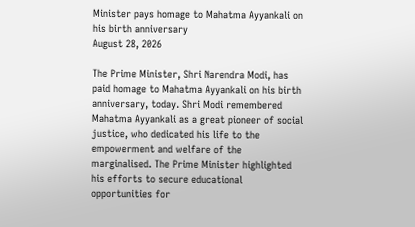Minister pays homage to Mahatma Ayyankali on his birth anniversary
August 28, 2026

The Prime Minister, Shri Narendra Modi, has paid homage to Mahatma Ayyankali on his birth anniversary, today. Shri Modi remembered Mahatma Ayyankali as a great pioneer of social justice, who dedicated his life to the empowerment and welfare of the marginalised. The Prime Minister highlighted his efforts to secure educational opportunities for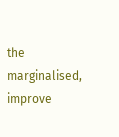the marginalised, improve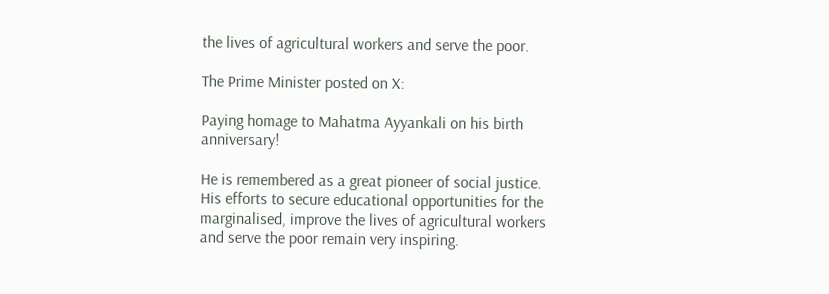the lives of agricultural workers and serve the poor.

The Prime Minister posted on X:

Paying homage to Mahatma Ayyankali on his birth anniversary!

He is remembered as a great pioneer of social justice. His efforts to secure educational opportunities for the marginalised, improve the lives of agricultural workers and serve the poor remain very inspiring.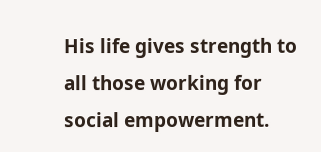His life gives strength to all those working for social empowerment.